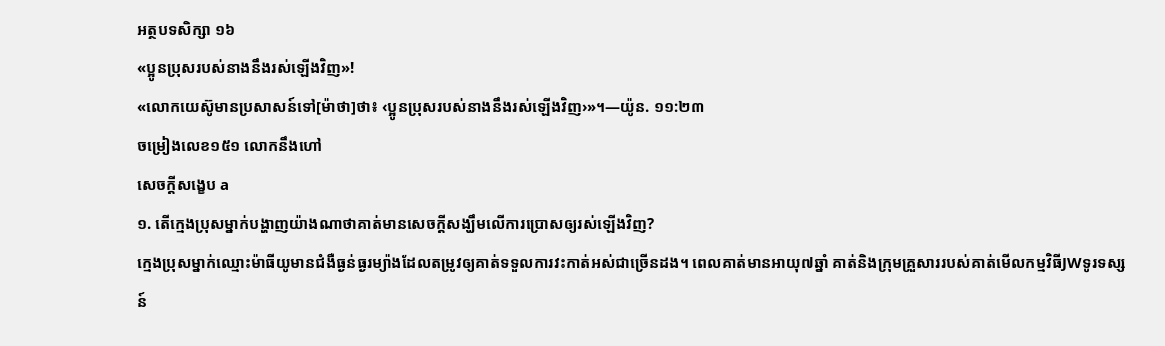អត្ថបទសិក្សា ១៦
«ប្អូនប្រុសរបស់នាងនឹងរស់ឡើងវិញ»!
«លោកយេស៊ូមានប្រសាសន៍ទៅ[ម៉ាថា]ថា៖ ‹ប្អូនប្រុសរបស់នាងនឹងរស់ឡើងវិញ›»។—យ៉ូន. ១១:២៣
ចម្រៀងលេខ១៥១ លោកនឹងហៅ
សេចក្ដីសង្ខេប a
១. តើក្មេងប្រុសម្នាក់បង្ហាញយ៉ាងណាថាគាត់មានសេចក្ដីសង្ឃឹមលើការប្រោសឲ្យរស់ឡើងវិញ?
ក្មេងប្រុសម្នាក់ឈ្មោះម៉ាធីយូមានជំងឺធ្ងន់ធ្ងរម្យ៉ាងដែលតម្រូវឲ្យគាត់ទទួលការវះកាត់អស់ជាច្រើនដង។ ពេលគាត់មានអាយុ៧ឆ្នាំ គាត់និងក្រុមគ្រួសាររបស់គាត់មើលកម្មវិធីJWទូរទស្សន៍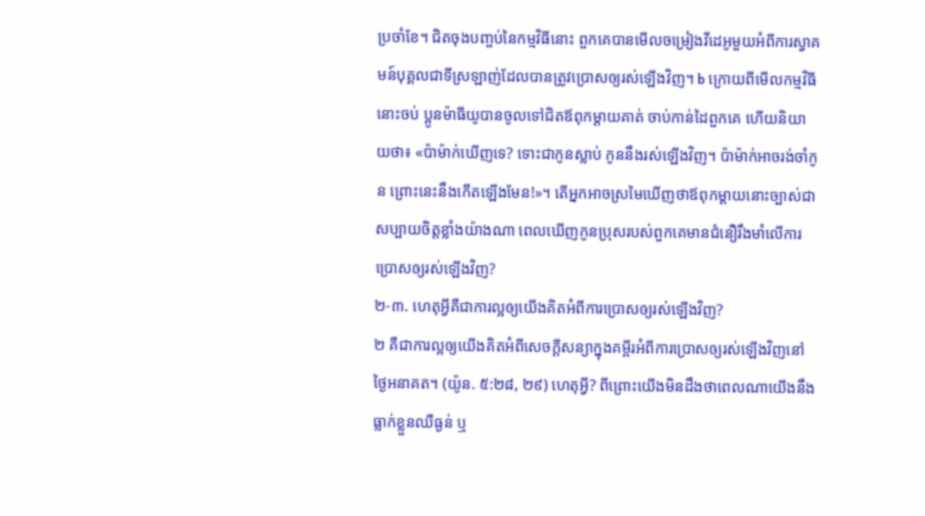ប្រចាំខែ។ ជិតចុងបញ្ចប់នៃកម្មវិធីនោះ ពួកគេបានមើលចម្រៀងវីដេអូមួយអំពីការស្វាគមន៍បុគ្គលជាទីស្រឡាញ់ដែលបានត្រូវប្រោសឲ្យរស់ឡើងវិញ។ b ក្រោយពីមើលកម្មវិធីនោះចប់ ប្អូនម៉ាធីយូបានចូលទៅជិតឪពុកម្ដាយគាត់ ចាប់កាន់ដៃពួកគេ ហើយនិយាយថា៖ «ប៉ាម៉ាក់ឃើញទេ? ទោះជាកូនស្លាប់ កូននឹងរស់ឡើងវិញ។ ប៉ាម៉ាក់អាចរង់ចាំកូន ព្រោះនេះនឹងកើតឡើងមែន!»។ តើអ្នកអាចស្រមៃឃើញថាឪពុកម្ដាយនោះច្បាស់ជាសប្បាយចិត្តខ្លាំងយ៉ាងណា ពេលឃើញកូនប្រុសរបស់ពួកគេមានជំនឿរឹងមាំលើការប្រោសឲ្យរស់ឡើងវិញ?
២-៣. ហេតុអ្វីគឺជាការល្អឲ្យយើងគិតអំពីការប្រោសឲ្យរស់ឡើងវិញ?
២ គឺជាការល្អឲ្យយើងគិតអំពីសេចក្ដីសន្យាក្នុងគម្ពីរអំពីការប្រោសឲ្យរស់ឡើងវិញនៅថ្ងៃអនាគត។ (យ៉ូន. ៥:២៨, ២៩) ហេតុអ្វី? ពីព្រោះយើងមិនដឹងថាពេលណាយើងនឹងធ្លាក់ខ្លួនឈឺធ្ងន់ ឬ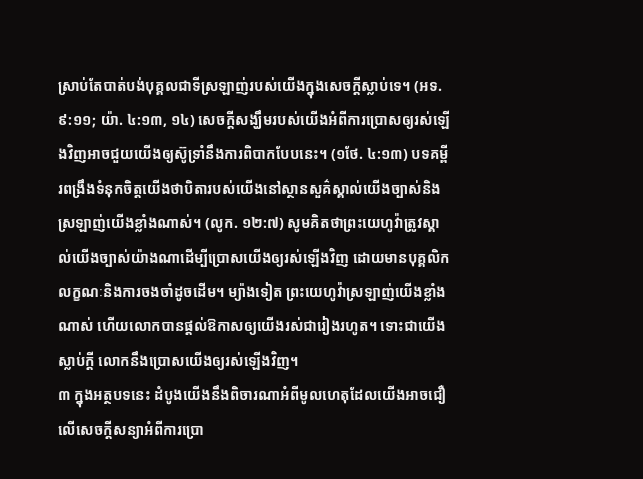ស្រាប់តែបាត់បង់បុគ្គលជាទីស្រឡាញ់របស់យើងក្នុងសេចក្ដីស្លាប់ទេ។ (អទ. ៩:១១; យ៉ា. ៤:១៣, ១៤) សេចក្ដីសង្ឃឹមរបស់យើងអំពីការប្រោសឲ្យរស់ឡើងវិញអាចជួយយើងឲ្យស៊ូទ្រាំនឹងការពិបាកបែបនេះ។ (១ថែ. ៤:១៣) បទគម្ពីរពង្រឹងទំនុកចិត្តយើងថាបិតារបស់យើងនៅស្ថានសួគ៌ស្គាល់យើងច្បាស់និងស្រឡាញ់យើងខ្លាំងណាស់។ (លូក. ១២:៧) សូមគិតថាព្រះយេហូវ៉ាត្រូវស្គាល់យើងច្បាស់យ៉ាងណាដើម្បីប្រោសយើងឲ្យរស់ឡើងវិញ ដោយមានបុគ្គលិកលក្ខណៈនិងការចងចាំដូចដើម។ ម្យ៉ាងទៀត ព្រះយេហូវ៉ាស្រឡាញ់យើងខ្លាំងណាស់ ហើយលោកបានផ្ដល់ឱកាសឲ្យយើងរស់ជារៀងរហូត។ ទោះជាយើងស្លាប់ក្ដី លោកនឹងប្រោសយើងឲ្យរស់ឡើងវិញ។
៣ ក្នុងអត្ថបទនេះ ដំបូងយើងនឹងពិចារណាអំពីមូលហេតុដែលយើងអាចជឿលើសេចក្ដីសន្យាអំពីការប្រោ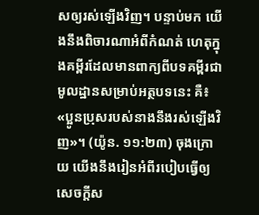សឲ្យរស់ឡើងវិញ។ បន្ទាប់មក យើងនឹងពិចារណាអំពីកំណត់ ហេតុក្នុងគម្ពីរដែលមានពាក្យពីបទគម្ពីរជាមូលដ្ឋានសម្រាប់អត្ថបទនេះ គឺ៖ «ប្អូនប្រុសរបស់នាងនឹងរស់ឡើងវិញ»។ (យ៉ូន. ១១:២៣) ចុងក្រោយ យើងនឹងរៀនអំពីរបៀបធ្វើឲ្យសេចក្ដីស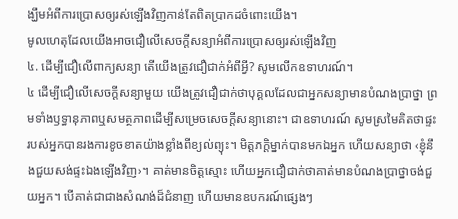ង្ឃឹមអំពីការប្រោសឲ្យរស់ឡើងវិញកាន់តែពិតប្រាកដចំពោះយើង។
មូលហេតុដែលយើងអាចជឿលើសេចក្ដីសន្យាអំពីការប្រោសឲ្យរស់ឡើងវិញ
៤. ដើម្បីជឿលើពាក្យសន្យា តើយើងត្រូវជឿជាក់អំពីអ្វី? សូមលើកឧទាហរណ៍។
៤ ដើម្បីជឿលើសេចក្ដីសន្យាមួយ យើងត្រូវជឿជាក់ថាបុគ្គលដែលជាអ្នកសន្យាមានបំណងប្រាថ្នា ព្រមទាំងឫទ្ធានុភាពឬសមត្ថភាពដើម្បីសម្រេចសេចក្ដីសន្យានោះ។ ជាឧទាហរណ៍ សូមស្រមៃគិតថាផ្ទះរបស់អ្នកបានរងការខូចខាតយ៉ាងខ្លាំងពីខ្យល់ព្យុះ។ មិត្តភក្ដិម្នាក់បានមកឯអ្នក ហើយសន្យាថា ‹ខ្ញុំនឹងជួយសង់ផ្ទះឯងឡើងវិញ›។ គាត់មានចិត្តស្មោះ ហើយអ្នកជឿជាក់ថាគាត់មានបំណងប្រាថ្នាចង់ជួយអ្នក។ បើគាត់ជាជាងសំណង់ដ៏ជំនាញ ហើយមានឧបករណ៍ផ្សេងៗ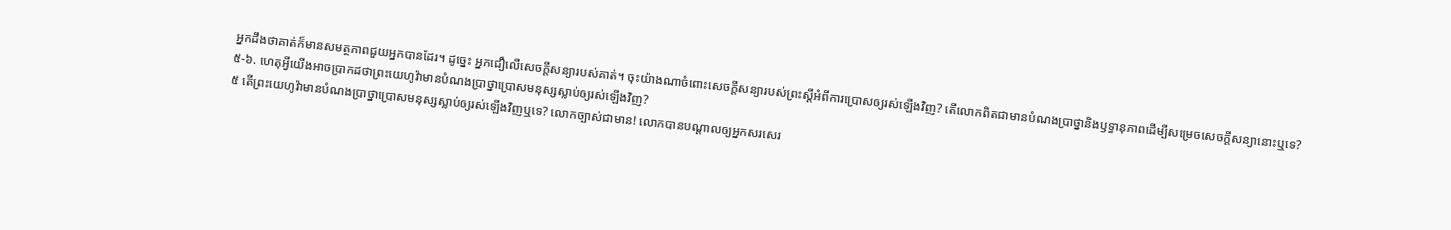អ្នកដឹងថាគាត់ក៏មានសមត្ថភាពជួយអ្នកបានដែរ។ ដូច្នេះ អ្នកជឿលើសេចក្ដីសន្យារបស់គាត់។ ចុះយ៉ាងណាចំពោះសេចក្ដីសន្យារបស់ព្រះស្ដីអំពីការប្រោសឲ្យរស់ឡើងវិញ? តើលោកពិតជាមានបំណងប្រាថ្នានិងឫទ្ធានុភាពដើម្បីសម្រេចសេចក្ដីសន្យានោះឬទេ?
៥-៦. ហេតុអ្វីយើងអាចប្រាកដថាព្រះយេហូវ៉ាមានបំណងប្រាថ្នាប្រោសមនុស្សស្លាប់ឲ្យរស់ឡើងវិញ?
៥ តើព្រះយេហូវ៉ាមានបំណងប្រាថ្នាប្រោសមនុស្សស្លាប់ឲ្យរស់ឡើងវិញឬទេ? លោកច្បាស់ជាមាន! លោកបានបណ្ដាលឲ្យអ្នកសរសេរ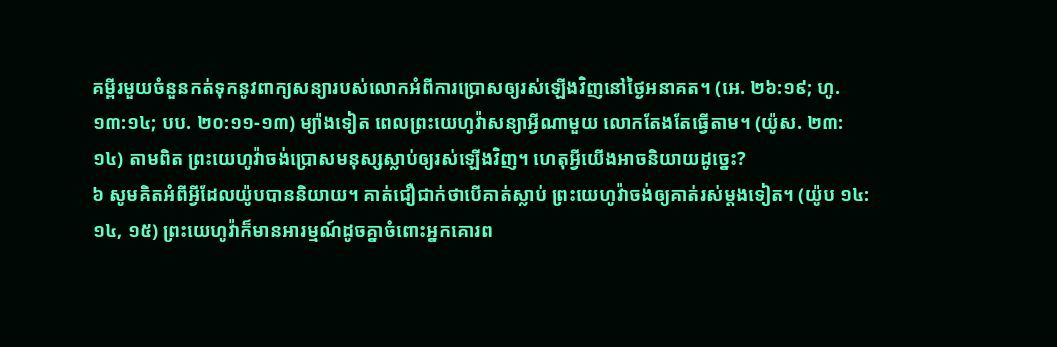គម្ពីរមួយចំនួនកត់ទុកនូវពាក្យសន្យារបស់លោកអំពីការប្រោសឲ្យរស់ឡើងវិញនៅថ្ងៃអនាគត។ (អេ. ២៦:១៩; ហូ. ១៣:១៤; បប. ២០:១១-១៣) ម្យ៉ាងទៀត ពេលព្រះយេហូវ៉ាសន្យាអ្វីណាមួយ លោកតែងតែធ្វើតាម។ (យ៉ូស. ២៣:១៤) តាមពិត ព្រះយេហូវ៉ាចង់ប្រោសមនុស្សស្លាប់ឲ្យរស់ឡើងវិញ។ ហេតុអ្វីយើងអាចនិយាយដូច្នេះ?
៦ សូមគិតអំពីអ្វីដែលយ៉ូបបាននិយាយ។ គាត់ជឿជាក់ថាបើគាត់ស្លាប់ ព្រះយេហូវ៉ាចង់ឲ្យគាត់រស់ម្ដងទៀត។ (យ៉ូប ១៤:១៤, ១៥) ព្រះយេហូវ៉ាក៏មានអារម្មណ៍ដូចគ្នាចំពោះអ្នកគោរព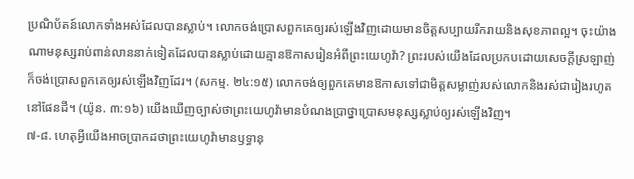ប្រណិប័តន៍លោកទាំងអស់ដែលបានស្លាប់។ លោកចង់ប្រោសពួកគេឲ្យរស់ឡើងវិញដោយមានចិត្តសប្បាយរីករាយនិងសុខភាពល្អ។ ចុះយ៉ាងណាមនុស្សរាប់ពាន់លាននាក់ទៀតដែលបានស្លាប់ដោយគ្មានឱកាសរៀនអំពីព្រះយេហូវ៉ា? ព្រះរបស់យើងដែលប្រកបដោយសេចក្ដីស្រឡាញ់ក៏ចង់ប្រោសពួកគេឲ្យរស់ឡើងវិញដែរ។ (សកម្ម. ២៤:១៥) លោកចង់ឲ្យពួកគេមានឱកាសទៅជាមិត្តសម្លាញ់របស់លោកនិងរស់ជារៀងរហូតនៅផែនដី។ (យ៉ូន. ៣:១៦) យើងឃើញច្បាស់ថាព្រះយេហូវ៉ាមានបំណងប្រាថ្នាប្រោសមនុស្សស្លាប់ឲ្យរស់ឡើងវិញ។
៧-៨. ហេតុអ្វីយើងអាចប្រាកដថាព្រះយេហូវ៉ាមានឫទ្ធានុ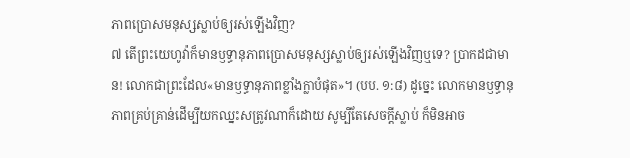ភាពប្រោសមនុស្សស្លាប់ឲ្យរស់ឡើងវិញ?
៧ តើព្រះយេហូវ៉ាក៏មានឫទ្ធានុភាពប្រោសមនុស្សស្លាប់ឲ្យរស់ឡើងវិញឬទេ? ប្រាកដជាមាន! លោកជាព្រះដែល«មានឫទ្ធានុភាពខ្លាំងក្លាបំផុត»។ (បប. ១:៨) ដូច្នេះ លោកមានឫទ្ធានុភាពគ្រប់គ្រាន់ដើម្បីយកឈ្នះសត្រូវណាក៏ដោយ សូម្បីតែសេចក្ដីស្លាប់ ក៏មិនអាច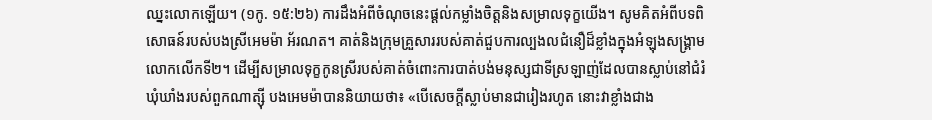ឈ្នះលោកឡើយ។ (១កូ. ១៥:២៦) ការដឹងអំពីចំណុចនេះផ្ដល់កម្លាំងចិត្តនិងសម្រាលទុក្ខយើង។ សូមគិតអំពីបទពិសោធន៍របស់បងស្រីអេមម៉ា អ័រណត។ គាត់និងក្រុមគ្រួសាររបស់គាត់ជួបការល្បងលជំនឿដ៏ខ្លាំងក្នុងអំឡុងសង្គ្រាមលោកលើកទី២។ ដើម្បីសម្រាលទុក្ខកូនស្រីរបស់គាត់ចំពោះការបាត់បង់មនុស្សជាទីស្រឡាញ់ដែលបានស្លាប់នៅជំរំឃុំឃាំងរបស់ពួកណាត្ស៊ី បងអេមម៉ាបាននិយាយថា៖ «បើសេចក្ដីស្លាប់មានជារៀងរហូត នោះវាខ្លាំងជាង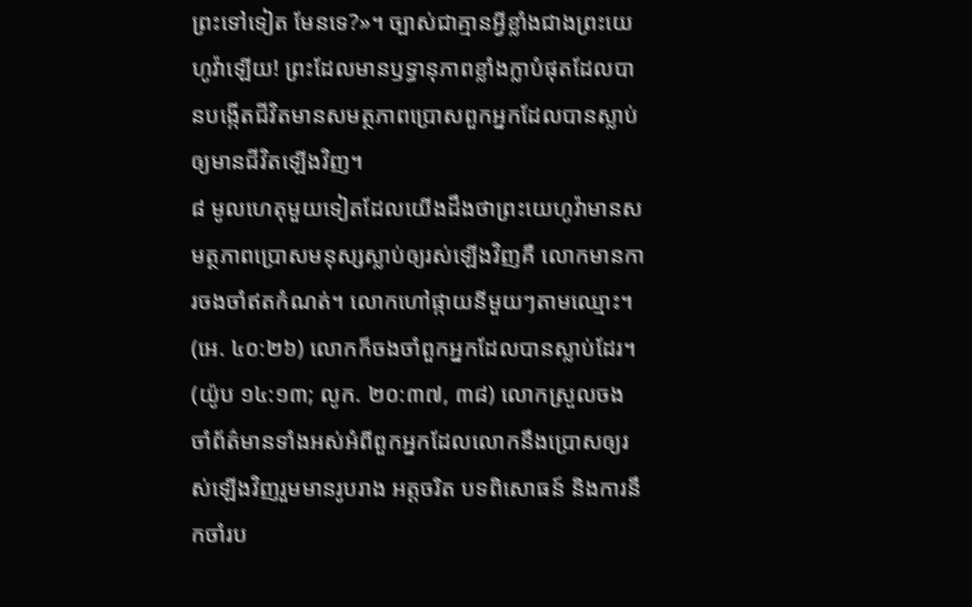ព្រះទៅទៀត មែនទេ?»។ ច្បាស់ជាគ្មានអ្វីខ្លាំងជាងព្រះយេហូវ៉ាឡើយ! ព្រះដែលមានឫទ្ធានុភាពខ្លាំងក្លាបំផុតដែលបានបង្កើតជីវិតមានសមត្ថភាពប្រោសពួកអ្នកដែលបានស្លាប់ឲ្យមានជីវិតឡើងវិញ។
៨ មូលហេតុមួយទៀតដែលយើងដឹងថាព្រះយេហូវ៉ាមានសមត្ថភាពប្រោសមនុស្សស្លាប់ឲ្យរស់ឡើងវិញគឺ លោកមានការចងចាំឥតកំណត់។ លោកហៅផ្កាយនីមួយៗតាមឈ្មោះ។ (អេ. ៤០:២៦) លោកក៏ចងចាំពួកអ្នកដែលបានស្លាប់ដែរ។ (យ៉ូប ១៤:១៣; លូក. ២០:៣៧, ៣៨) លោកស្រួលចងចាំព័ត៌មានទាំងអស់អំពីពួកអ្នកដែលលោកនឹងប្រោសឲ្យរស់ឡើងវិញរួមមានរូបរាង អត្តចរិត បទពិសោធន៍ និងការនឹកចាំរប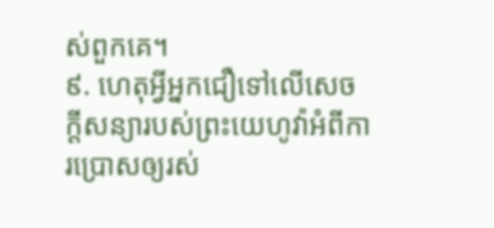ស់ពួកគេ។
៩. ហេតុអ្វីអ្នកជឿទៅលើសេចក្ដីសន្យារបស់ព្រះយេហូវ៉ាអំពីការប្រោសឲ្យរស់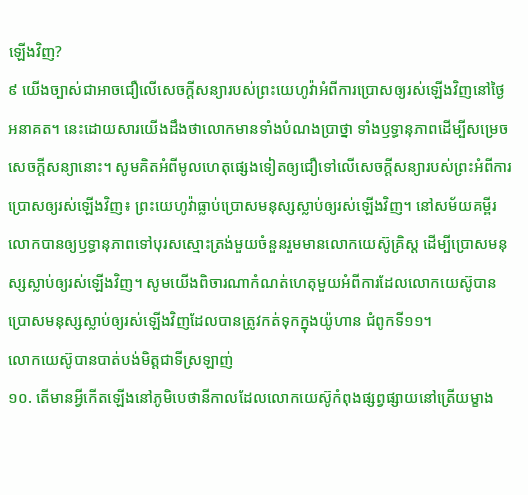ឡើងវិញ?
៩ យើងច្បាស់ជាអាចជឿលើសេចក្ដីសន្យារបស់ព្រះយេហូវ៉ាអំពីការប្រោសឲ្យរស់ឡើងវិញនៅថ្ងៃអនាគត។ នេះដោយសារយើងដឹងថាលោកមានទាំងបំណងប្រាថ្នា ទាំងឫទ្ធានុភាពដើម្បីសម្រេចសេចក្ដីសន្យានោះ។ សូមគិតអំពីមូលហេតុផ្សេងទៀតឲ្យជឿទៅលើសេចក្ដីសន្យារបស់ព្រះអំពីការប្រោសឲ្យរស់ឡើងវិញ៖ ព្រះយេហូវ៉ាធ្លាប់ប្រោសមនុស្សស្លាប់ឲ្យរស់ឡើងវិញ។ នៅសម័យគម្ពីរ លោកបានឲ្យឫទ្ធានុភាពទៅបុរសស្មោះត្រង់មួយចំនួនរួមមានលោកយេស៊ូគ្រិស្ត ដើម្បីប្រោសមនុស្សស្លាប់ឲ្យរស់ឡើងវិញ។ សូមយើងពិចារណាកំណត់ហេតុមួយអំពីការដែលលោកយេស៊ូបានប្រោសមនុស្សស្លាប់ឲ្យរស់ឡើងវិញដែលបានត្រូវកត់ទុកក្នុងយ៉ូហាន ជំពូកទី១១។
លោកយេស៊ូបានបាត់បង់មិត្តជាទីស្រឡាញ់
១០. តើមានអ្វីកើតឡើងនៅភូមិបេថានីកាលដែលលោកយេស៊ូកំពុងផ្សព្វផ្សាយនៅត្រើយម្ខាង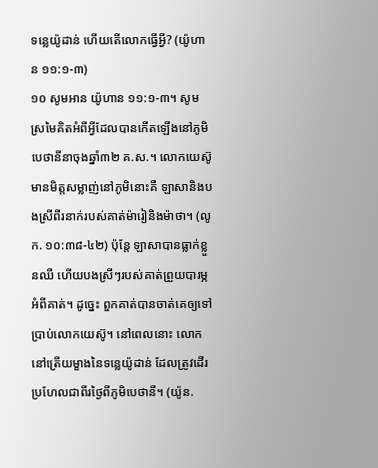ទន្លេយ៉ូដាន់ ហើយតើលោកធ្វើអ្វី? (យ៉ូហាន ១១:១-៣)
១០ សូមអាន យ៉ូហាន ១១:១-៣។ សូមស្រមៃគិតអំពីអ្វីដែលបានកើតឡើងនៅភូមិបេថានីនាចុងឆ្នាំ៣២ គ.ស.។ លោកយេស៊ូមានមិត្តសម្លាញ់នៅភូមិនោះគឺ ឡាសានិងបងស្រីពីរនាក់របស់គាត់ម៉ារៀនិងម៉ាថា។ (លូក. ១០:៣៨-៤២) ប៉ុន្តែ ឡាសាបានធ្លាក់ខ្លួនឈឺ ហើយបងស្រីៗរបស់គាត់ព្រួយបារម្ភអំពីគាត់។ ដូច្នេះ ពួកគាត់បានចាត់គេឲ្យទៅប្រាប់លោកយេស៊ូ។ នៅពេលនោះ លោកនៅត្រើយម្ខាងនៃទន្លេយ៉ូដាន់ ដែលត្រូវដើរប្រហែលជាពីរថ្ងៃពីភូមិបេថានី។ (យ៉ូន.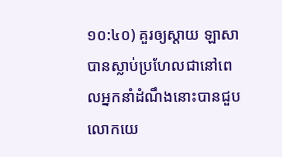១០:៤០) គួរឲ្យស្ដាយ ឡាសាបានស្លាប់ប្រហែលជានៅពេលអ្នកនាំដំណឹងនោះបានជួបលោកយេ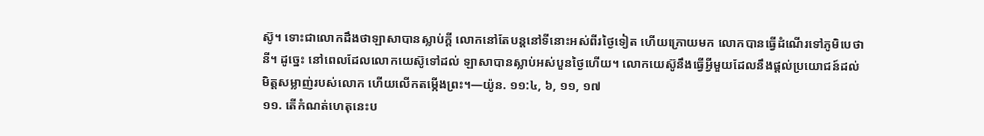ស៊ូ។ ទោះជាលោកដឹងថាឡាសាបានស្លាប់ក្ដី លោកនៅតែបន្តនៅទីនោះអស់ពីរថ្ងៃទៀត ហើយក្រោយមក លោកបានធ្វើដំណើរទៅភូមិបេថានី។ ដូច្នេះ នៅពេលដែលលោកយេស៊ូទៅដល់ ឡាសាបានស្លាប់អស់បួនថ្ងៃហើយ។ លោកយេស៊ូនឹងធ្វើអ្វីមួយដែលនឹងផ្ដល់ប្រយោជន៍ដល់មិត្តសម្លាញ់របស់លោក ហើយលើកតម្កើងព្រះ។—យ៉ូន. ១១:៤, ៦, ១១, ១៧
១១. តើកំណត់ហេតុនេះប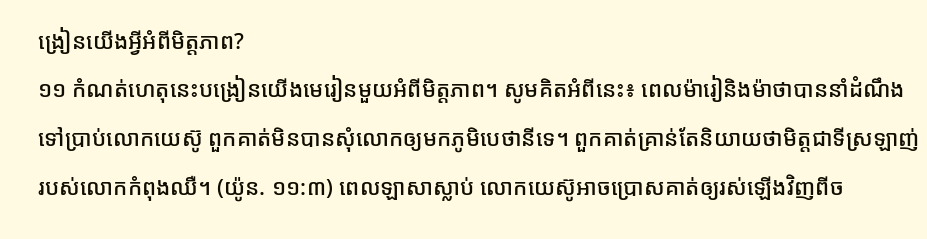ង្រៀនយើងអ្វីអំពីមិត្តភាព?
១១ កំណត់ហេតុនេះបង្រៀនយើងមេរៀនមួយអំពីមិត្តភាព។ សូមគិតអំពីនេះ៖ ពេលម៉ារៀនិងម៉ាថាបាននាំដំណឹងទៅប្រាប់លោកយេស៊ូ ពួកគាត់មិនបានសុំលោកឲ្យមកភូមិបេថានីទេ។ ពួកគាត់គ្រាន់តែនិយាយថាមិត្តជាទីស្រឡាញ់របស់លោកកំពុងឈឺ។ (យ៉ូន. ១១:៣) ពេលឡាសាស្លាប់ លោកយេស៊ូអាចប្រោសគាត់ឲ្យរស់ឡើងវិញពីច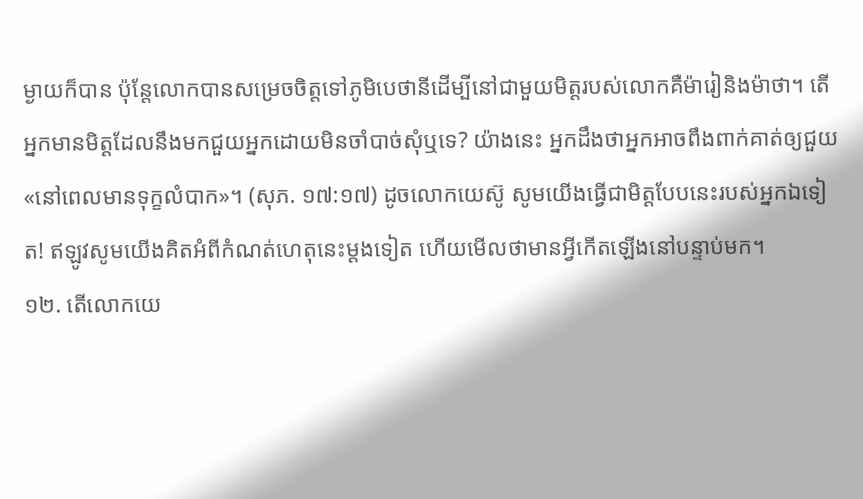ម្ងាយក៏បាន ប៉ុន្តែលោកបានសម្រេចចិត្តទៅភូមិបេថានីដើម្បីនៅជាមួយមិត្តរបស់លោកគឺម៉ារៀនិងម៉ាថា។ តើអ្នកមានមិត្តដែលនឹងមកជួយអ្នកដោយមិនចាំបាច់សុំឬទេ? យ៉ាងនេះ អ្នកដឹងថាអ្នកអាចពឹងពាក់គាត់ឲ្យជួយ«នៅពេលមានទុក្ខលំបាក»។ (សុភ. ១៧:១៧) ដូចលោកយេស៊ូ សូមយើងធ្វើជាមិត្តបែបនេះរបស់អ្នកឯទៀត! ឥឡូវសូមយើងគិតអំពីកំណត់ហេតុនេះម្ដងទៀត ហើយមើលថាមានអ្វីកើតឡើងនៅបន្ទាប់មក។
១២. តើលោកយេ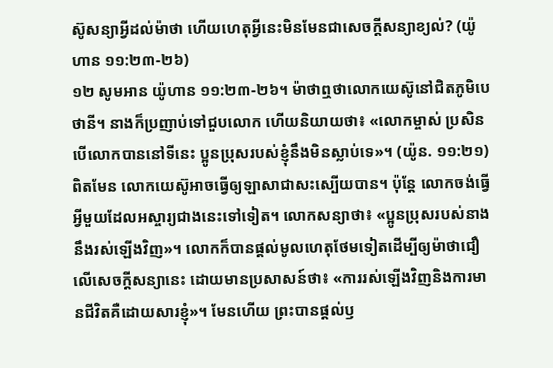ស៊ូសន្យាអ្វីដល់ម៉ាថា ហើយហេតុអ្វីនេះមិនមែនជាសេចក្ដីសន្យាខ្យល់? (យ៉ូហាន ១១:២៣-២៦)
១២ សូមអាន យ៉ូហាន ១១:២៣-២៦។ ម៉ាថាឮថាលោកយេស៊ូនៅជិតភូមិបេថានី។ នាងក៏ប្រញាប់ទៅជួបលោក ហើយនិយាយថា៖ «លោកម្ចាស់ ប្រសិនបើលោកបាននៅទីនេះ ប្អូនប្រុសរបស់ខ្ញុំនឹងមិនស្លាប់ទេ»។ (យ៉ូន. ១១:២១) ពិតមែន លោកយេស៊ូអាចធ្វើឲ្យឡាសាជាសះស្បើយបាន។ ប៉ុន្តែ លោកចង់ធ្វើអ្វីមួយដែលអស្ចារ្យជាងនេះទៅទៀត។ លោកសន្យាថា៖ «ប្អូនប្រុសរបស់នាងនឹងរស់ឡើងវិញ»។ លោកក៏បានផ្ដល់មូលហេតុថែមទៀតដើម្បីឲ្យម៉ាថាជឿលើសេចក្ដីសន្យានេះ ដោយមានប្រសាសន៍ថា៖ «ការរស់ឡើងវិញនិងការមានជីវិតគឺដោយសារខ្ញុំ»។ មែនហើយ ព្រះបានផ្ដល់ឫ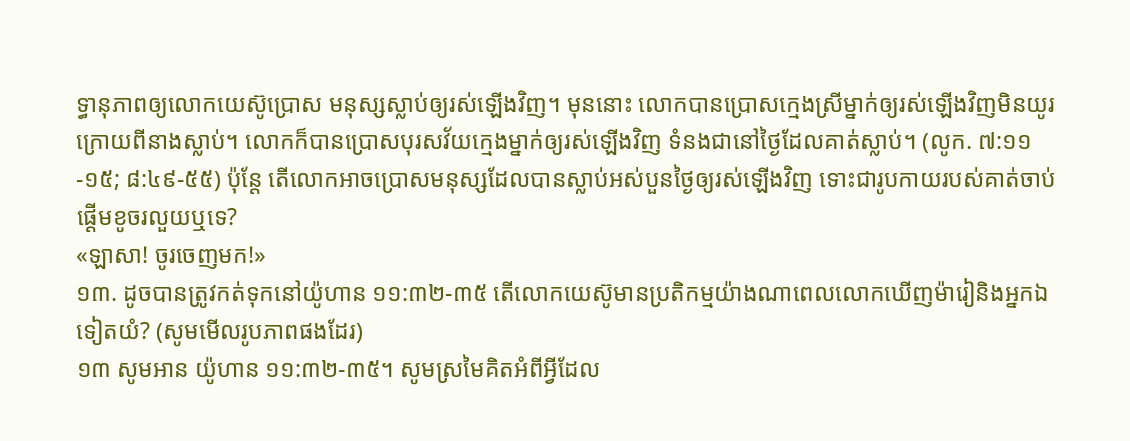ទ្ធានុភាពឲ្យលោកយេស៊ូប្រោស មនុស្សស្លាប់ឲ្យរស់ឡើងវិញ។ មុននោះ លោកបានប្រោសក្មេងស្រីម្នាក់ឲ្យរស់ឡើងវិញមិនយូរក្រោយពីនាងស្លាប់។ លោកក៏បានប្រោសបុរសវ័យក្មេងម្នាក់ឲ្យរស់ឡើងវិញ ទំនងជានៅថ្ងៃដែលគាត់ស្លាប់។ (លូក. ៧:១១-១៥; ៨:៤៩-៥៥) ប៉ុន្តែ តើលោកអាចប្រោសមនុស្សដែលបានស្លាប់អស់បួនថ្ងៃឲ្យរស់ឡើងវិញ ទោះជារូបកាយរបស់គាត់ចាប់ផ្ដើមខូចរលួយឬទេ?
«ឡាសា! ចូរចេញមក!»
១៣. ដូចបានត្រូវកត់ទុកនៅយ៉ូហាន ១១:៣២-៣៥ តើលោកយេស៊ូមានប្រតិកម្មយ៉ាងណាពេលលោកឃើញម៉ារៀនិងអ្នកឯទៀតយំ? (សូមមើលរូបភាពផងដែរ)
១៣ សូមអាន យ៉ូហាន ១១:៣២-៣៥។ សូមស្រមៃគិតអំពីអ្វីដែល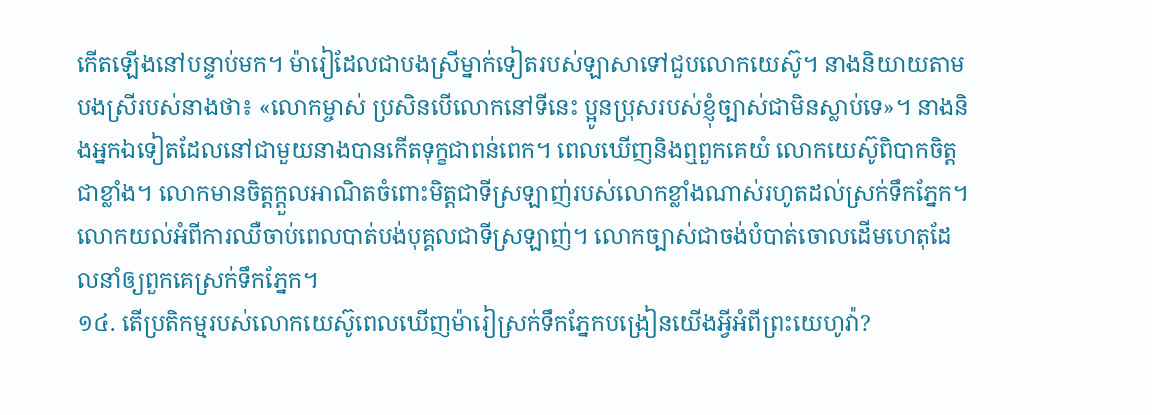កើតឡើងនៅបន្ទាប់មក។ ម៉ារៀដែលជាបងស្រីម្នាក់ទៀតរបស់ឡាសាទៅជួបលោកយេស៊ូ។ នាងនិយាយតាមបងស្រីរបស់នាងថា៖ «លោកម្ចាស់ ប្រសិនបើលោកនៅទីនេះ ប្អូនប្រុសរបស់ខ្ញុំច្បាស់ជាមិនស្លាប់ទេ»។ នាងនិងអ្នកឯទៀតដែលនៅជាមួយនាងបានកើតទុក្ខជាពន់ពេក។ ពេលឃើញនិងឮពួកគេយំ លោកយេស៊ូពិបាកចិត្តជាខ្លាំង។ លោកមានចិត្តក្ដួលអាណិតចំពោះមិត្តជាទីស្រឡាញ់របស់លោកខ្លាំងណាស់រហូតដល់ស្រក់ទឹកភ្នែក។ លោកយល់អំពីការឈឺចាប់ពេលបាត់បង់បុគ្គលជាទីស្រឡាញ់។ លោកច្បាស់ជាចង់បំបាត់ចោលដើមហេតុដែលនាំឲ្យពួកគេស្រក់ទឹកភ្នែក។
១៤. តើប្រតិកម្មរបស់លោកយេស៊ូពេលឃើញម៉ារៀស្រក់ទឹកភ្នែកបង្រៀនយើងអ្វីអំពីព្រះយេហូវ៉ា?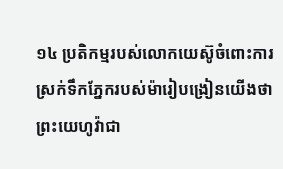១៤ ប្រតិកម្មរបស់លោកយេស៊ូចំពោះការស្រក់ទឹកភ្នែករបស់ម៉ារៀបង្រៀនយើងថា ព្រះយេហូវ៉ាជា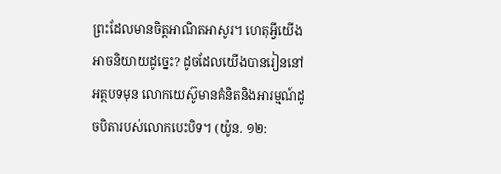ព្រះដែលមានចិត្តអាណិតអាសូរ។ ហេតុអ្វីយើងអាចនិយាយដូច្នេះ? ដូចដែលយើងបានរៀននៅអត្ថបទមុន លោកយេស៊ូមានគំនិតនិងអារម្មណ៍ដូចបិតារបស់លោកបេះបិទ។ (យ៉ូន. ១២: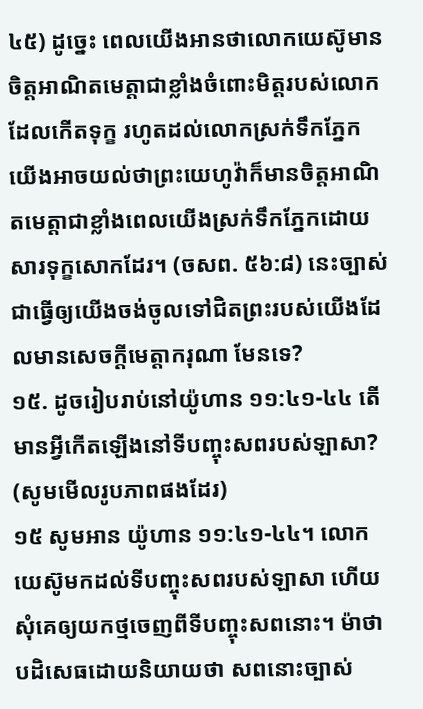៤៥) ដូច្នេះ ពេលយើងអានថាលោកយេស៊ូមានចិត្តអាណិតមេត្តាជាខ្លាំងចំពោះមិត្តរបស់លោកដែលកើតទុក្ខ រហូតដល់លោកស្រក់ទឹកភ្នែក យើងអាចយល់ថាព្រះយេហូវ៉ាក៏មានចិត្តអាណិតមេត្តាជាខ្លាំងពេលយើងស្រក់ទឹកភ្នែកដោយសារទុក្ខសោកដែរ។ (ចសព. ៥៦:៨) នេះច្បាស់ជាធ្វើឲ្យយើងចង់ចូលទៅជិតព្រះរបស់យើងដែលមានសេចក្ដីមេត្តាករុណា មែនទេ?
១៥. ដូចរៀបរាប់នៅយ៉ូហាន ១១:៤១-៤៤ តើមានអ្វីកើតឡើងនៅទីបញ្ចុះសពរបស់ឡាសា? (សូមមើលរូបភាពផងដែរ)
១៥ សូមអាន យ៉ូហាន ១១:៤១-៤៤។ លោកយេស៊ូមកដល់ទីបញ្ចុះសពរបស់ឡាសា ហើយសុំគេឲ្យយកថ្មចេញពីទីបញ្ចុះសពនោះ។ ម៉ាថាបដិសេធដោយនិយាយថា សពនោះច្បាស់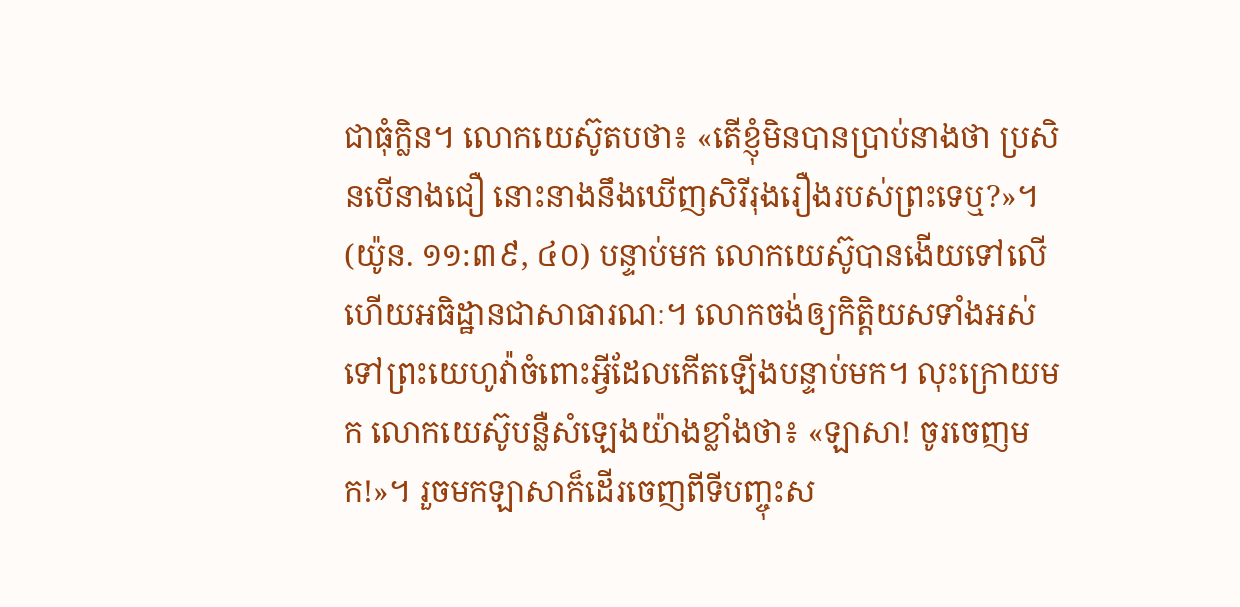ជាធុំក្លិន។ លោកយេស៊ូតបថា៖ «តើខ្ញុំមិនបានប្រាប់នាងថា ប្រសិនបើនាងជឿ នោះនាងនឹងឃើញសិរីរុងរឿងរបស់ព្រះទេឬ?»។ (យ៉ូន. ១១:៣៩, ៤០) បន្ទាប់មក លោកយេស៊ូបានងើយទៅលើ ហើយអធិដ្ឋានជាសាធារណៈ។ លោកចង់ឲ្យកិត្តិយសទាំងអស់ ទៅព្រះយេហូវ៉ាចំពោះអ្វីដែលកើតឡើងបន្ទាប់មក។ លុះក្រោយមក លោកយេស៊ូបន្លឺសំឡេងយ៉ាងខ្លាំងថា៖ «ឡាសា! ចូរចេញមក!»។ រួចមកឡាសាក៏ដើរចេញពីទីបញ្ចុះស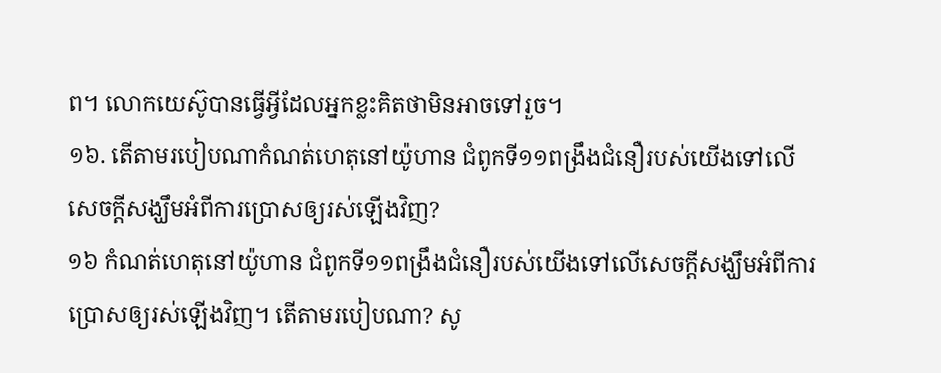ព។ លោកយេស៊ូបានធ្វើអ្វីដែលអ្នកខ្លះគិតថាមិនអាចទៅរួច។
១៦. តើតាមរបៀបណាកំណត់ហេតុនៅយ៉ូហាន ជំពូកទី១១ពង្រឹងជំនឿរបស់យើងទៅលើសេចក្ដីសង្ឃឹមអំពីការប្រោសឲ្យរស់ឡើងវិញ?
១៦ កំណត់ហេតុនៅយ៉ូហាន ជំពូកទី១១ពង្រឹងជំនឿរបស់យើងទៅលើសេចក្ដីសង្ឃឹមអំពីការប្រោសឲ្យរស់ឡើងវិញ។ តើតាមរបៀបណា? សូ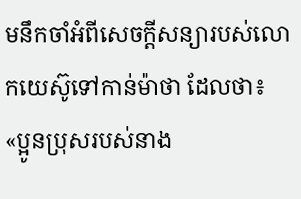មនឹកចាំអំពីសេចក្ដីសន្យារបស់លោកយេស៊ូទៅកាន់ម៉ាថា ដែលថា៖ «ប្អូនប្រុសរបស់នាង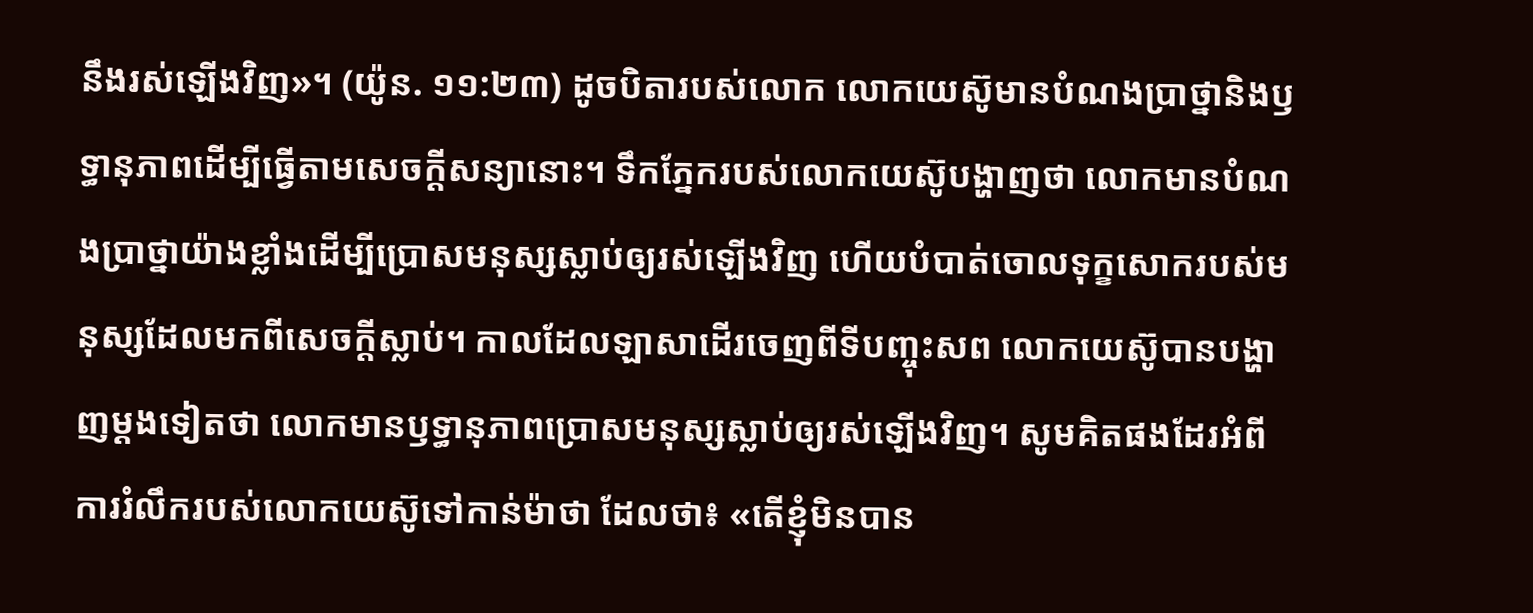នឹងរស់ឡើងវិញ»។ (យ៉ូន. ១១:២៣) ដូចបិតារបស់លោក លោកយេស៊ូមានបំណងប្រាថ្នានិងឫទ្ធានុភាពដើម្បីធ្វើតាមសេចក្ដីសន្យានោះ។ ទឹកភ្នែករបស់លោកយេស៊ូបង្ហាញថា លោកមានបំណងប្រាថ្នាយ៉ាងខ្លាំងដើម្បីប្រោសមនុស្សស្លាប់ឲ្យរស់ឡើងវិញ ហើយបំបាត់ចោលទុក្ខសោករបស់មនុស្សដែលមកពីសេចក្ដីស្លាប់។ កាលដែលឡាសាដើរចេញពីទីបញ្ចុះសព លោកយេស៊ូបានបង្ហាញម្ដងទៀតថា លោកមានឫទ្ធានុភាពប្រោសមនុស្សស្លាប់ឲ្យរស់ឡើងវិញ។ សូមគិតផងដែរអំពីការរំលឹករបស់លោកយេស៊ូទៅកាន់ម៉ាថា ដែលថា៖ «តើខ្ញុំមិនបាន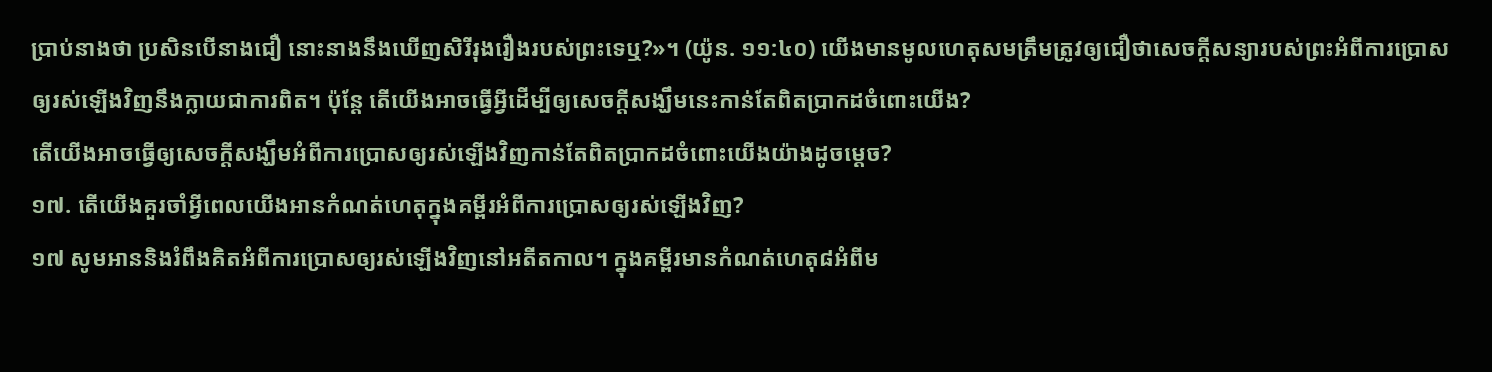ប្រាប់នាងថា ប្រសិនបើនាងជឿ នោះនាងនឹងឃើញសិរីរុងរឿងរបស់ព្រះទេឬ?»។ (យ៉ូន. ១១:៤០) យើងមានមូលហេតុសមត្រឹមត្រូវឲ្យជឿថាសេចក្ដីសន្យារបស់ព្រះអំពីការប្រោសឲ្យរស់ឡើងវិញនឹងក្លាយជាការពិត។ ប៉ុន្តែ តើយើងអាចធ្វើអ្វីដើម្បីឲ្យសេចក្ដីសង្ឃឹមនេះកាន់តែពិតប្រាកដចំពោះយើង?
តើយើងអាចធ្វើឲ្យសេចក្ដីសង្ឃឹមអំពីការប្រោសឲ្យរស់ឡើងវិញកាន់តែពិតប្រាកដចំពោះយើងយ៉ាងដូចម្ដេច?
១៧. តើយើងគួរចាំអ្វីពេលយើងអានកំណត់ហេតុក្នុងគម្ពីរអំពីការប្រោសឲ្យរស់ឡើងវិញ?
១៧ សូមអាននិងរំពឹងគិតអំពីការប្រោសឲ្យរស់ឡើងវិញនៅអតីតកាល។ ក្នុងគម្ពីរមានកំណត់ហេតុ៨អំពីម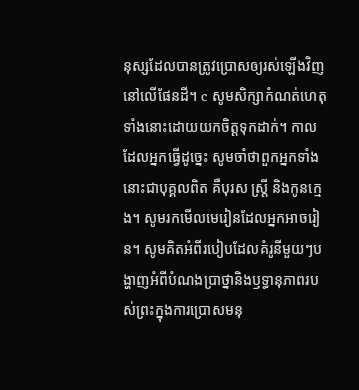នុស្សដែលបានត្រូវប្រោសឲ្យរស់ឡើងវិញនៅលើផែនដី។ c សូមសិក្សាកំណត់ហេតុទាំងនោះដោយយកចិត្តទុកដាក់។ កាលដែលអ្នកធ្វើដូច្នេះ សូមចាំថាពួកអ្នកទាំងនោះជាបុគ្គលពិត គឺបុរស ស្ត្រី និងកូនក្មេង។ សូមរកមើលមេរៀនដែលអ្នកអាចរៀន។ សូមគិតអំពីរបៀបដែលគំរូនីមួយៗបង្ហាញអំពីបំណងប្រាថ្នានិងឫទ្ធានុភាពរបស់ព្រះក្នុងការប្រោសមនុ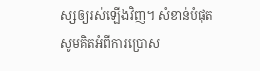ស្សឲ្យរស់ឡើងវិញ។ សំខាន់បំផុត សូមគិតអំពីការប្រោស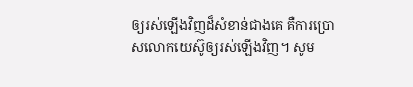ឲ្យរស់ឡើងវិញដ៏សំខាន់ជាងគេ គឺការប្រោសលោកយេស៊ូឲ្យរស់ឡើងវិញ។ សូម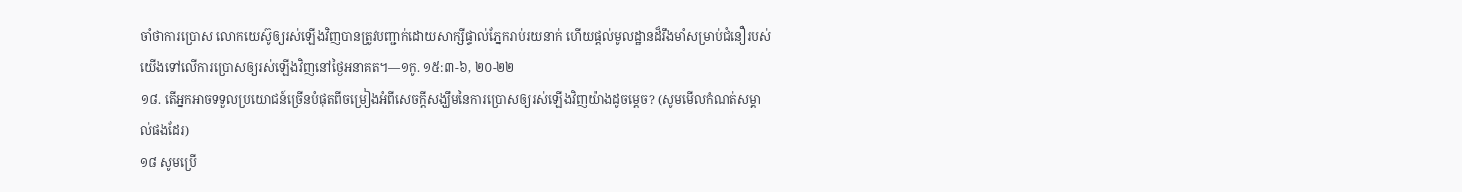ចាំថាការប្រោស លោកយេស៊ូឲ្យរស់ឡើងវិញបានត្រូវបញ្ជាក់ដោយសាក្សីផ្ទាល់ភ្នែករាប់រយនាក់ ហើយផ្ដល់មូលដ្ឋានដ៏រឹងមាំសម្រាប់ជំនឿរបស់យើងទៅលើការប្រោសឲ្យរស់ឡើងវិញនៅថ្ងៃអនាគត។—១កូ. ១៥:៣-៦, ២០-២២
១៨. តើអ្នកអាចទទួលប្រយោជន៍ច្រើនបំផុតពីចម្រៀងអំពីសេចក្ដីសង្ឃឹមនៃការប្រោសឲ្យរស់ឡើងវិញយ៉ាងដូចម្ដេច? (សូមមើលកំណត់សម្គាល់ផងដែរ)
១៨ សូមប្រើ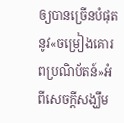ឲ្យបានច្រើនបំផុតនូវ«ចម្រៀងគោរពប្រណិប័តន៍»អំពីសេចក្ដីសង្ឃឹម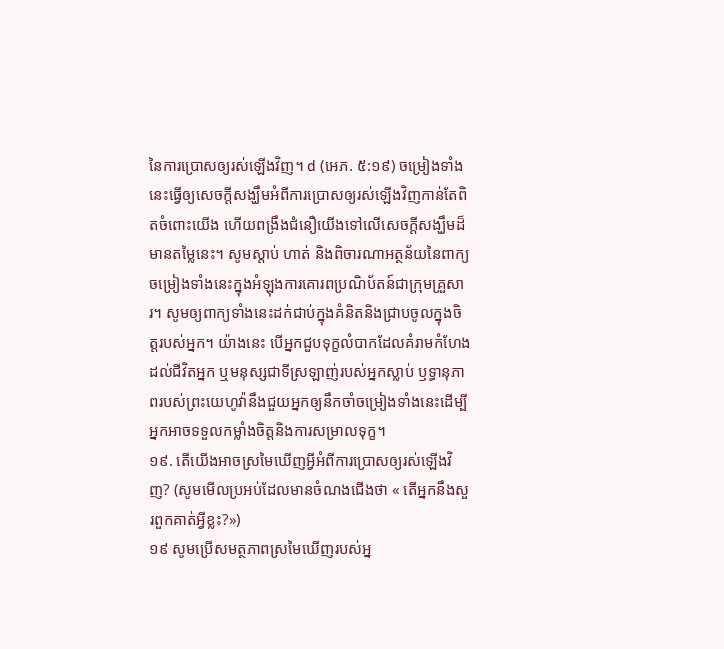នៃការប្រោសឲ្យរស់ឡើងវិញ។ d (អេភ. ៥:១៩) ចម្រៀងទាំងនេះធ្វើឲ្យសេចក្ដីសង្ឃឹមអំពីការប្រោសឲ្យរស់ឡើងវិញកាន់តែពិតចំពោះយើង ហើយពង្រឹងជំនឿយើងទៅលើសេចក្ដីសង្ឃឹមដ៏មានតម្លៃនេះ។ សូមស្ដាប់ ហាត់ និងពិចារណាអត្ថន័យនៃពាក្យចម្រៀងទាំងនេះក្នុងអំឡុងការគោរពប្រណិប័តន៍ជាក្រុមគ្រួសារ។ សូមឲ្យពាក្យទាំងនេះដក់ជាប់ក្នុងគំនិតនិងជ្រាបចូលក្នុងចិត្តរបស់អ្នក។ យ៉ាងនេះ បើអ្នកជួបទុក្ខលំបាកដែលគំរាមកំហែងដល់ជីវិតអ្នក ឬមនុស្សជាទីស្រឡាញ់របស់អ្នកស្លាប់ ឫទ្ធានុភាពរបស់ព្រះយេហូវ៉ានឹងជួយអ្នកឲ្យនឹកចាំចម្រៀងទាំងនេះដើម្បីអ្នកអាចទទួលកម្លាំងចិត្តនិងការសម្រាលទុក្ខ។
១៩. តើយើងអាចស្រមៃឃើញអ្វីអំពីការប្រោសឲ្យរស់ឡើងវិញ? (សូមមើលប្រអប់ដែលមានចំណងជើងថា « តើអ្នកនឹងសួរពួកគាត់អ្វីខ្លះ?»)
១៩ សូមប្រើសមត្ថភាពស្រមៃឃើញរបស់អ្ន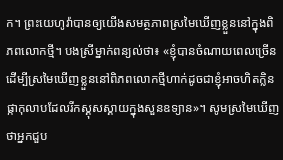ក។ ព្រះយេហូវ៉ាបានឲ្យយើងសមត្ថភាពស្រមៃឃើញខ្លួននៅក្នុងពិភពលោកថ្មី។ បងស្រីម្នាក់ពន្យល់ថា៖ «ខ្ញុំបានចំណាយពេលច្រើនដើម្បីស្រមៃឃើញខ្លួននៅពិភពលោកថ្មីហាក់ដូចជាខ្ញុំអាចហិតក្លិនផ្កាកុលាបដែលរីកស្គុសស្គាយក្នុងសួនឧទ្យាន»។ សូមស្រមៃឃើញថាអ្នកជួប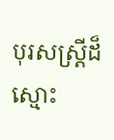បុរសស្ត្រីដ៏ស្មោះ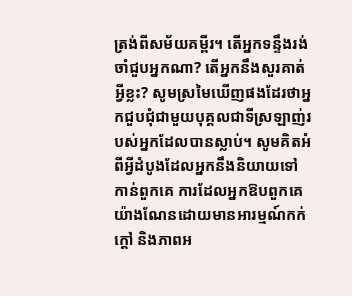ត្រង់ពីសម័យគម្ពីរ។ តើអ្នកទន្ទឹងរង់ចាំជួបអ្នកណា? តើអ្នកនឹងសួរគាត់អ្វីខ្លះ? សូមស្រមៃឃើញផងដែរថាអ្នកជួបជុំជាមួយបុគ្គលជាទីស្រឡាញ់របស់អ្នកដែលបានស្លាប់។ សូមគិតអំពីអ្វីដំបូងដែលអ្នកនឹងនិយាយទៅកាន់ពួកគេ ការដែលអ្នកឱបពួកគេយ៉ាងណែនដោយមានអារម្មណ៍កក់ក្ដៅ និងភាពអ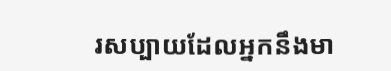រសប្បាយដែលអ្នកនឹងមា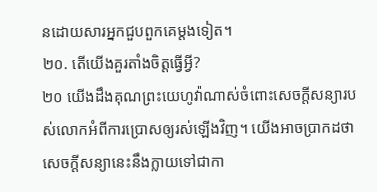នដោយសារអ្នកជួបពួកគេម្ដងទៀត។
២០. តើយើងគួរតាំងចិត្តធ្វើអ្វី?
២០ យើងដឹងគុណព្រះយេហូវ៉ាណាស់ចំពោះសេចក្ដីសន្យារបស់លោកអំពីការប្រោសឲ្យរស់ឡើងវិញ។ យើងអាចប្រាកដថាសេចក្ដីសន្យានេះនឹងក្លាយទៅជាកា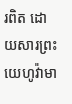រពិត ដោយសារព្រះយេហូវ៉ាមា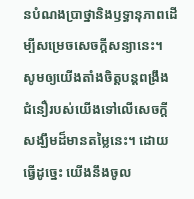នបំណងប្រាថ្នានិងឫទ្ធានុភាពដើម្បីសម្រេចសេចក្ដីសន្យានេះ។ សូមឲ្យយើងតាំងចិត្តបន្ដពង្រឹងជំនឿរបស់យើងទៅលើសេចក្ដីសង្ឃឹមដ៏មានតម្លៃនេះ។ ដោយធ្វើដូច្នេះ យើងនឹងចូល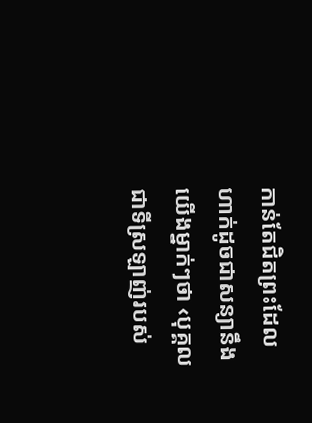កាន់តែជិតព្រះដែលហាក់ដូចជាសន្យានឹងយើងម្នាក់ៗថា ‹បុគ្គលជាទីស្រឡាញ់របស់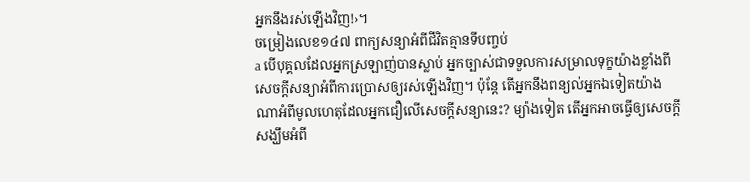អ្នកនឹងរស់ឡើងវិញ!›។
ចម្រៀងលេខ១៤៧ ពាក្យសន្យាអំពីជីវិតគ្មានទីបញ្ចប់
a បើបុគ្គលដែលអ្នកស្រឡាញ់បានស្លាប់ អ្នកច្បាស់ជាទទួលការសម្រាលទុក្ខយ៉ាងខ្លាំងពីសេចក្ដីសន្យាអំពីការប្រោសឲ្យរស់ឡើងវិញ។ ប៉ុន្តែ តើអ្នកនឹងពន្យល់អ្នកឯទៀតយ៉ាងណាអំពីមូលហេតុដែលអ្នកជឿលើសេចក្ដីសន្យានេះ? ម្យ៉ាងទៀត តើអ្នកអាចធ្វើឲ្យសេចក្ដីសង្ឃឹមអំពី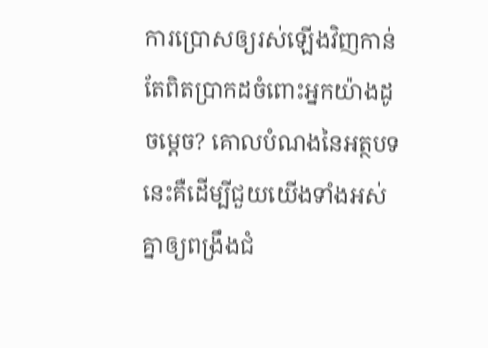ការប្រោសឲ្យរស់ឡើងវិញកាន់តែពិតប្រាកដចំពោះអ្នកយ៉ាងដូចម្ដេច? គោលបំណងនៃអត្ថបទនេះគឺដើម្បីជួយយើងទាំងអស់គ្នាឲ្យពង្រឹងជំ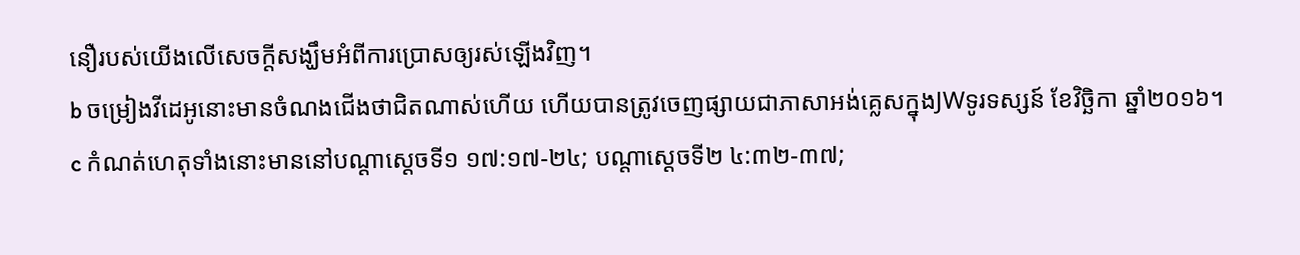នឿរបស់យើងលើសេចក្ដីសង្ឃឹមអំពីការប្រោសឲ្យរស់ឡើងវិញ។
b ចម្រៀងវីដេអូនោះមានចំណងជើងថាជិតណាស់ហើយ ហើយបានត្រូវចេញផ្សាយជាភាសាអង់គ្លេសក្នុងJWទូរទស្សន៍ ខែវិច្ឆិកា ឆ្នាំ២០១៦។
c កំណត់ហេតុទាំងនោះមាននៅបណ្ដាស្ដេចទី១ ១៧:១៧-២៤; បណ្ដាស្ដេចទី២ ៤:៣២-៣៧;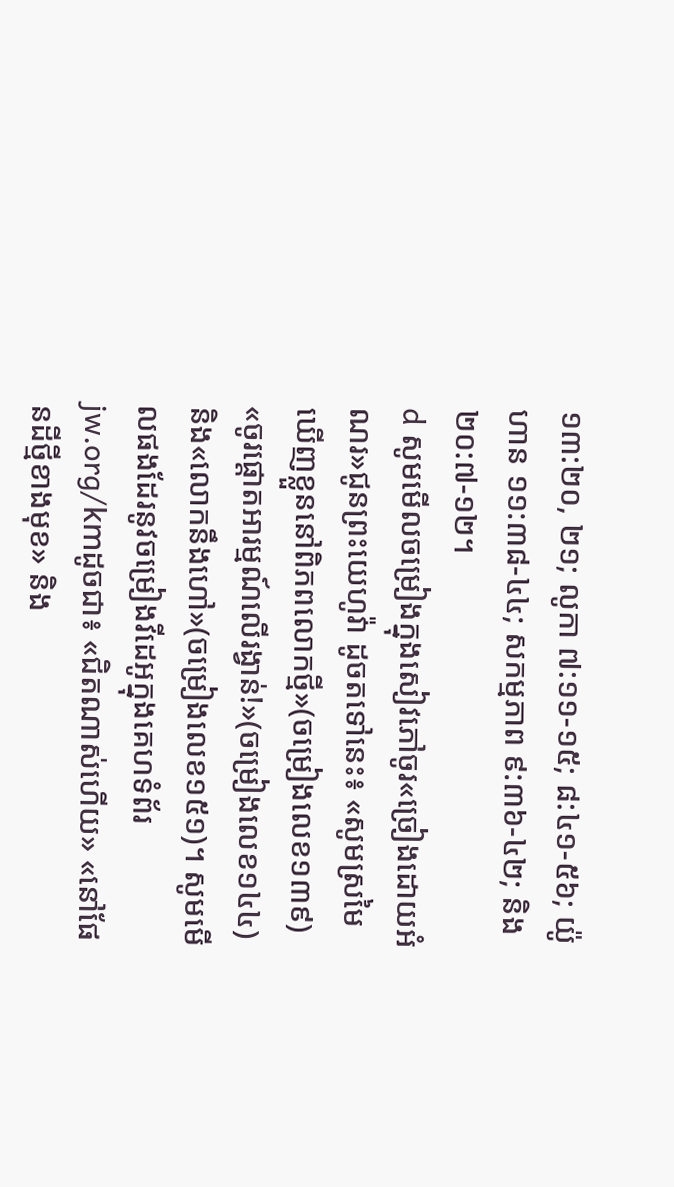១៣:២០, ២១; លូកា ៧:១១-១៥; ៨:៤១-៥៦; យ៉ូហាន ១១:៣៨-៤៤; សកម្មភាព ៩:៣៦-៤២; និង២០:៧-១២។
d សូមមើលចម្រៀងក្នុងសៀវភៅចូរ«ច្រៀងដោយអំណរ»ជូនព្រះយេហូវ៉ា ដូចតទៅនេះ៖ «សូមស្រមៃឃើញខ្លួននៅពិភពលោកថ្មី»(ចម្រៀងលេខ១៣៩) «ចូរផ្ដោតអារម្មណ៍លើរង្វាន់!»(ចម្រៀងលេខ១៤៤) និង«លោកនឹងហៅ»(ចម្រៀងលេខ១៥១)។ សូមមើលផងដែរនូវចម្រៀងវីដេអូក្នុងគេហទំព័រjw.org/kmដូចជា៖ «ជិតណាស់ហើយ» «នៅផែនដីថ្មីខាងមុខ» និង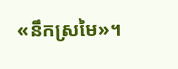«នឹកស្រមៃ»។